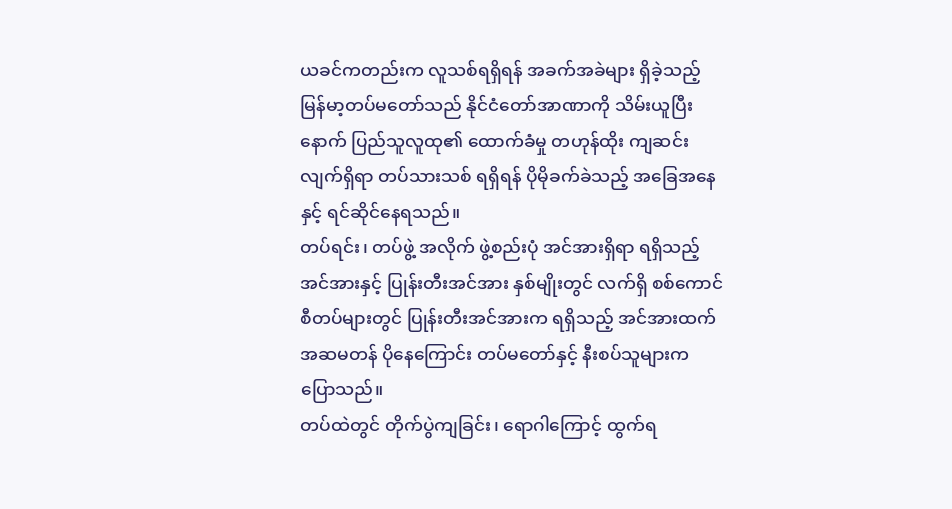ယခင်ကတည်းက လူသစ်ရရှိရန် အခက်အခဲများ ရှိခဲ့သည့် မြန်မာ့တပ်မတော်သည် နိုင်ငံတော်အာဏာကို သိမ်းယူပြီးနောက် ပြည်သူလူထု၏ ထောက်ခံမှု တဟုန်ထိုး ကျဆင်းလျက်ရှိရာ တပ်သားသစ် ရရှိရန် ပိုမိုခက်ခဲသည့် အခြေအနေနှင့် ရင်ဆိုင်နေရသည်။
တပ်ရင်း၊ တပ်ဖွဲ့ အလိုက် ဖွဲ့စည်းပုံ အင်အားရှိရာ ရရှိသည့် အင်အားနှင့် ပြုန်းတီးအင်အား နှစ်မျိုးတွင် လက်ရှိ စစ်ကောင်စီတပ်များတွင် ပြုန်းတီးအင်အားက ရရှိသည့် အင်အားထက် အဆမတန် ပိုနေကြောင်း တပ်မတော်နှင့် နီးစပ်သူများက ပြောသည်။
တပ်ထဲတွင် တိုက်ပွဲကျခြင်း၊ ရောဂါကြောင့် ထွက်ရ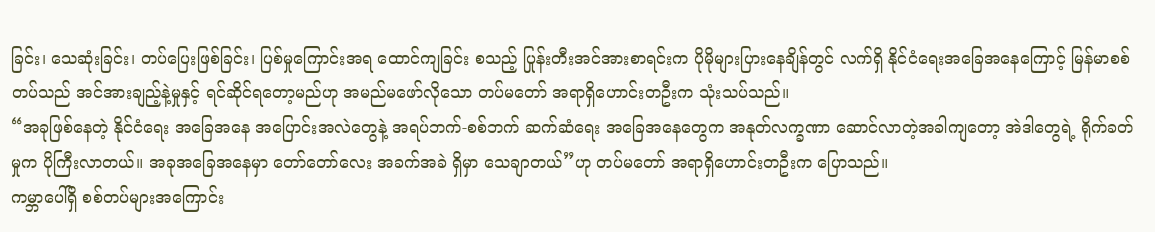ခြင်း၊ သေဆုံးခြင်း၊ တပ်ပြေးဖြစ်ခြင်း၊ ပြစ်မှုကြောင်းအရ ထောင်ကျခြင်း စသည့် ပြုန်းတီးအင်အားစာရင်းက ပိုမိုများပြားနေချိန်တွင် လက်ရှိ နိုင်ငံရေးအခြေအနေကြောင့် မြန်မာစစ်တပ်သည် အင်အားချည့်နဲ့မှုနှင့် ရင်ဆိုင်ရတော့မည်ဟု အမည်မဖော်လိုသော တပ်မတော် အရာရှိဟောင်းတဦးက သုံးသပ်သည်။
“အခုဖြစ်နေတဲ့ နိုင်ငံရေး အခြေအနေ အပြောင်းအလဲတွေနဲ့ အရပ်ဘက်-စစ်ဘက် ဆက်ဆံရေး အခြေအနေတွေက အနုတ်လက္ခဏာ ဆောင်လာတဲ့အခါကျတော့ အဲဒါတွေရဲ့ ရိုက်ခတ်မှုက ပိုကြီးလာတယ်။ အခုအခြေအနေမှာ တော်တော်လေး အခက်အခဲ ရှိမှာ သေချာတယ်”ဟု တပ်မတော် အရာရှိဟောင်းတဦးက ပြောသည်။
ကမ္ဘာပေါ်ရှိ စစ်တပ်များအကြောင်း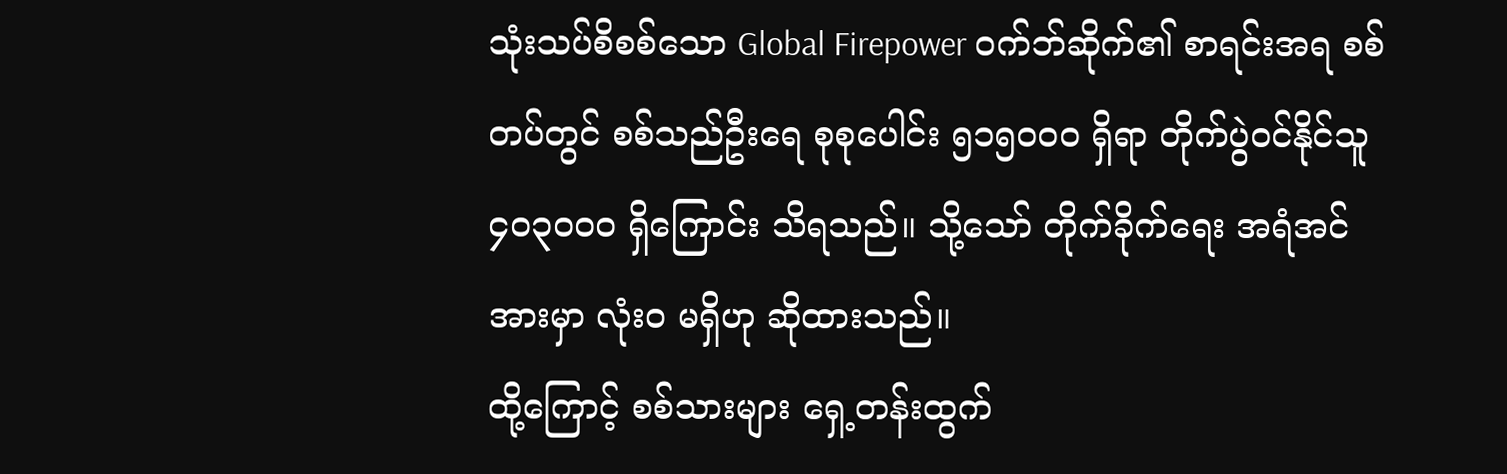သုံးသပ်စိစစ်သော Global Firepower ဝက်ဘ်ဆိုက်၏ စာရင်းအရ စစ်တပ်တွင် စစ်သည်ဦးရေ စုစုပေါင်း ၅၁၅၀၀၀ ရှိရာ တိုက်ပွဲဝင်နိုင်သူ ၄၀၃၀၀၀ ရှိကြောင်း သိရသည်။ သို့သော် တိုက်ခိုက်ရေး အရံအင်အားမှာ လုံးဝ မရှိဟု ဆိုထားသည်။
ထို့ကြောင့် စစ်သားများ ရှေ့တန်းထွက်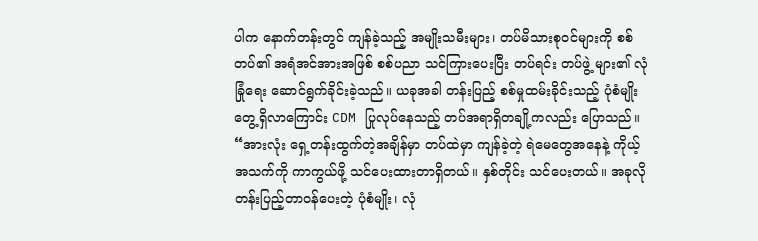ပါက နောက်တန်းတွင် ကျန်ခဲ့သည့် အမျိုးသမီးများ၊ တပ်မိသားစုဝင်များကို စစ်တပ်၏ အရံအင်အားအဖြစ် စစ်ပညာ သင်ကြားပေးပြီး တပ်ရင်း တပ်ဖွဲ့ များ၏ လုံခြုံရေး ဆောင်ရွက်ခိုင်းခဲ့သည်။ ယခုအခါ တန်းပြည့် စစ်မှုထမ်းခိုင်းသည့် ပုံစံမျိုး တွေ့ရှိလာကြောင်း CDM ပြုလုပ်နေသည့် တပ်အရာရှိတချို့ကလည်း ပြောသည်။
“အားလုံး ရှေ့တန်းထွက်တဲ့အချိန်မှာ တပ်ထဲမှာ ကျန်ခဲ့တဲ့ ရဲမေတွေအနေနဲ့ ကိုယ့်အသက်ကို ကာကွယ်ဖို့ သင်ပေးထားတာရှိတယ်။ နှစ်တိုင်း သင်ပေးတယ်။ အခုလို တန်းပြည့်တာဝန်ပေးတဲ့ ပုံစံမျိုး၊ လုံ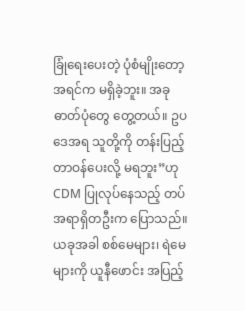ခြုံရေးပေးတဲ့ ပုံစံမျိုးတော့ အရင်က မရှိခဲ့ဘူး။ အခု ဓာတ်ပုံတွေ တွေ့တယ်။ ဥပဒေအရ သူတို့ကို တန်းပြည့် တာဝန်ပေးလို့ မရဘူး”ဟု CDM ပြုလုပ်နေသည့် တပ်အရာရှိတဦးက ပြောသည်။
ယခုအခါ စစ်မေများ၊ ရဲမေများကို ယူနီဖောင်း အပြည့်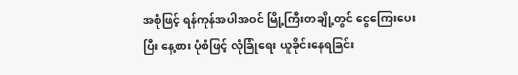အစုံဖြင့် ရန်ကုန်အပါအဝင် မြို့ကြီးတချို့တွင် ငွေကြေးပေးပြီး နေ့စား ပုံစံဖြင့် လုံခြုံရေး ယူခိုင်းနေရခြင်း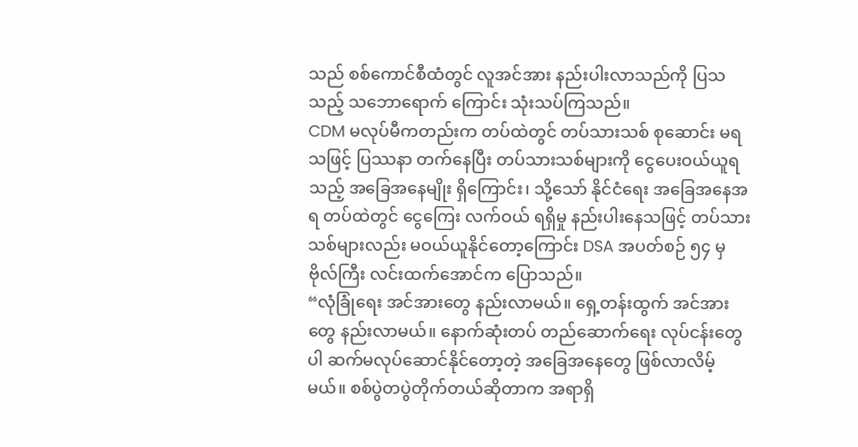သည် စစ်ကောင်စီထံတွင် လူအင်အား နည်းပါးလာသည်ကို ပြသသည့် သဘောရောက် ကြောင်း သုံးသပ်ကြသည်။
CDM မလုပ်မီကတည်းက တပ်ထဲတွင် တပ်သားသစ် စုဆောင်း မရသဖြင့် ပြဿနာ တက်နေပြီး တပ်သားသစ်များကို ငွေပေးဝယ်ယူရသည့် အခြေအနေမျိုး ရှိကြောင်း၊ သို့သော် နိုင်ငံရေး အခြေအနေအရ တပ်ထဲတွင် ငွေကြေး လက်ဝယ် ရရှိမှု နည်းပါးနေသဖြင့် တပ်သားသစ်များလည်း မဝယ်ယူနိုင်တော့ကြောင်း DSA အပတ်စဉ် ၅၄ မှ ဗိုလ်ကြီး လင်းထက်အောင်က ပြောသည်။
“လုံခြုံရေး အင်အားတွေ နည်းလာမယ်။ ရှေ့တန်းထွက် အင်အားတွေ နည်းလာမယ်။ နောက်ဆုံးတပ် တည်ဆောက်ရေး လုပ်ငန်းတွေပါ ဆက်မလုပ်ဆောင်နိုင်တော့တဲ့ အခြေအနေတွေ ဖြစ်လာလိမ့်မယ်။ စစ်ပွဲတပွဲတိုက်တယ်ဆိုတာက အရာရှိ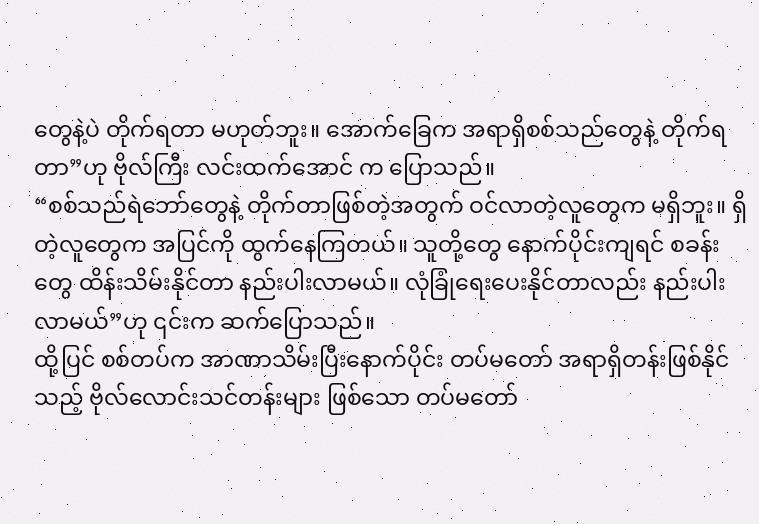တွေနဲ့ပဲ တိုက်ရတာ မဟုတ်ဘူး။ အောက်ခြေက အရာရှိစစ်သည်တွေနဲ့ တိုက်ရတာ”ဟု ဗိုလ်ကြီး လင်းထက်အောင် က ပြောသည်။
“စစ်သည်ရဲဘော်တွေနဲ့ တိုက်တာဖြစ်တဲ့အတွက် ဝင်လာတဲ့လူတွေက မရှိဘူး။ ရှိတဲ့လူတွေက အပြင်ကို ထွက်နေကြတယ်။ သူတို့တွေ နောက်ပိုင်းကျရင် စခန်းတွေ ထိန်းသိမ်းနိုင်တာ နည်းပါးလာမယ်။ လုံခြုံရေးပေးနိုင်တာလည်း နည်းပါးလာမယ်”ဟု ၎င်းက ဆက်ပြောသည်။
ထို့ပြင် စစ်တပ်က အာဏာသိမ်းပြီးနောက်ပိုင်း တပ်မတော် အရာရှိတန်းဖြစ်နိုင်သည့် ဗိုလ်လောင်းသင်တန်းများ ဖြစ်သော တပ်မတော်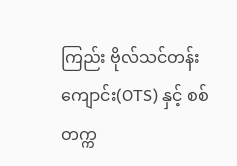ကြည်း ဗိုလ်သင်တန်းကျောင်း(OTS) နှင့် စစ်တက္က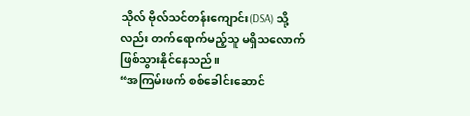သိုလ် ဗိုလ်သင်တန်းကျောင်း(DSA) သို့လည်း တက်ရောက်မည့်သူ မရှိသလောက် ဖြစ်သွားနိုင်နေသည်။
“အကြမ်းဖက် စစ်ခေါင်းဆောင်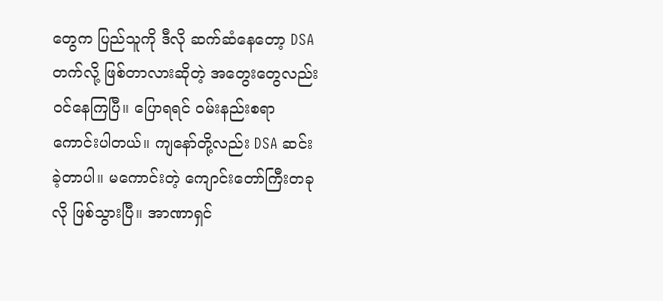တွေက ပြည်သူကို ဒီလို ဆက်ဆံနေတော့ DSA တက်လို့ ဖြစ်တာလားဆိုတဲ့ အတွေးတွေလည်း ဝင်နေကြပြီ။ ပြောရရင် ဝမ်းနည်းစရာ ကောင်းပါတယ်။ ကျနော်တို့လည်း DSA ဆင်းခဲ့တာပါ။ မကောင်းတဲ့ ကျောင်းတော်ကြီးတခုလို ဖြစ်သွားပြီ။ အာဏာရှင်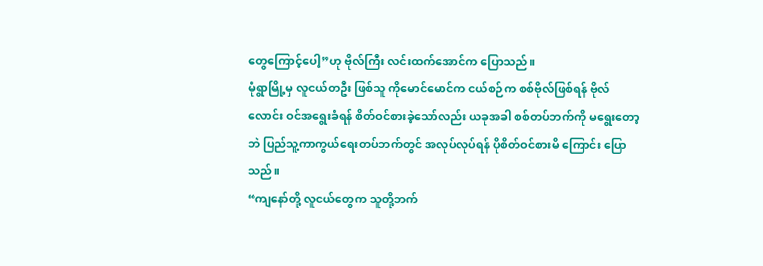တွေကြောင့်ပေါ့”ဟု ဗိုလ်ကြီး လင်းထက်အောင်က ပြောသည်။
မုံရွာမြို့မှ လူငယ်တဦး ဖြစ်သူ ကိုမောင်မောင်က ငယ်စဉ်က စစ်ဗိုလ်ဖြစ်ရန် ဗိုလ်လောင်း ဝင်အရွေးခံရန် စိတ်ဝင်စားခဲ့သော်လည်း ယခုအခါ စစ်တပ်ဘက်ကို မရွေးတော့ဘဲ ပြည်သူ့ကာကွယ်ရေးတပ်ဘက်တွင် အလုပ်လုပ်ရန် ပိုစိတ်ဝင်စားမိ ကြောင်း ပြောသည်။
“ကျနော်တို့ လူငယ်တွေက သူတို့ဘက်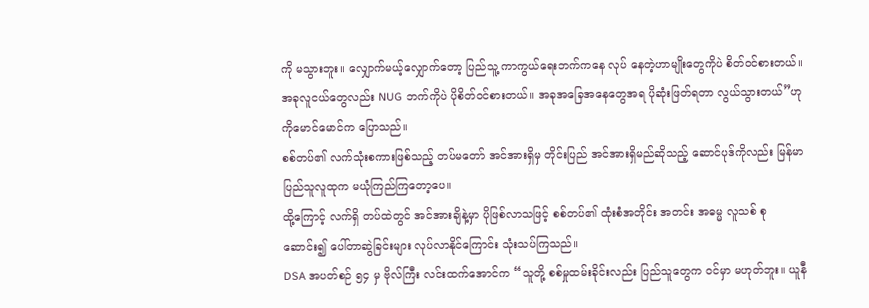ကို မသွားဘူး။ လျှောက်မယ့်လျှောက်တော့ ပြည်သူ့ ကာကွယ်ရေးဘက်ကနေ လုပ် နေတဲ့ဟာမျိုးတွေကိုပဲ စိတ်ဝင်စားတယ်။ အခုလူငယ်တွေလည်း NUG ဘက်ကိုပဲ ပိုစိတ်ဝင်စားတယ်။ အခုအခြေအနေတွေအရ ပိုဆုံးဖြတ်ရတာ လွယ်သွားတယ်”ဟု ကိုမောင်မောင်က ပြောသည်။
စစ်တပ်၏ လက်သုံးစကားဖြစ်သည့် တပ်မတော် အင်အားရှိမှ တိုင်းပြည် အင်အားရှိမည်ဆိုသည့် ဆောင်ပုဒ်ကိုလည်း မြန်မာပြည်သူလူထုက မယုံကြည်ကြတော့ပေ။
ထို့ကြောင့် လက်ရှိ တပ်ထဲတွင် အင်အားချိနဲ့မှာ ပိုဖြစ်လာသဖြင့် စစ်တပ်၏ ထုံးစံအတိုင်း အတင်း အဓမ္မ လူသစ် စုဆောင်း၍ ပေါ်တာဆွဲခြင်းများ လုပ်လာနိုင်ကြောင်း သုံးသပ်ကြသည်။
DSA အပတ်စဉ် ၅၄ မှ ဗိုလ်ကြီး လင်းထက်အောင်က “သူတို့ စစ်မှုထမ်းခိုင်းလည်း ပြည်သူတွေက ဝင်မှာ မဟုတ်ဘူး။ ယူနီ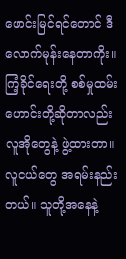ဖောင်းမြင်ရင်တောင် ဒီလောက်မုန်းနေတာကိုး။ ကြံ့ခိုင်ရေးတို့ စစ်မှုထမ်းဟောင်းတို့ဆိုတာလည်း လူအိုတွေနဲ့ ဖွဲ့ထားတာ။ လူငယ်တွေ အရမ်းနည်းတယ်။ သူတို့အနေနဲ့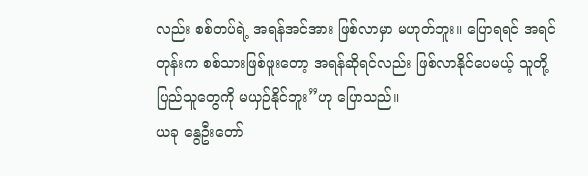လည်း စစ်တပ်ရဲ့ အရန်အင်အား ဖြစ်လာမှာ မဟုတ်ဘူး။ ပြောရရင် အရင်တုန်းက စစ်သားဖြစ်ဖူးတော့ အရန်ဆိုရင်လည်း ဖြစ်လာနိုင်ပေမယ့် သူတို့ ပြည်သူတွေကို မယှဉ်နိုင်ဘူး”ဟု ပြောသည်။
ယခု နွေဦးတော်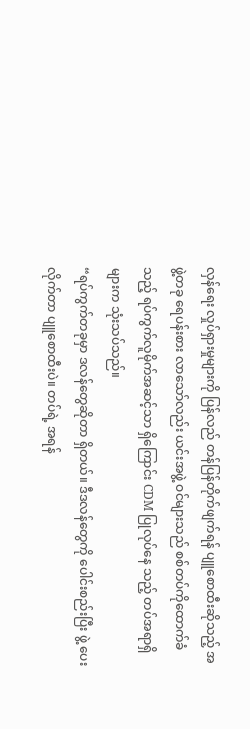လှန်ရေး လှုပ်ရှားမှုများကို ပြန်လည် တန်ပြန်တိုက်ဖျက်ရန် ပျူစောထီးဆိုသည့် အဖွဲ့တခု ရေပန်းစား လာသော်လည်း ယင်းအဖွဲ့ ဝင်များသည် စစ်တပ်ကိုထောက်ခံသည့် ရပ်ကွက်လူမိုက်အဆင့်သာ ရှိကြောင်း CDM ပြုလုပ်နေ သည့် တပ်အရာရှိများက သုံးသပ်သည်။
“ရပ်ကွက်တခုမှာ ဒလန်တွေဆိုတာ ရှိတယ်။ ဒီဒလန်တွေကို ပေါင်းစည်းပြီး ဖွဲ့ ပေးလိုက်တာ ပျူစောထီးပဲ။ တပ်ရဲ့ အရန်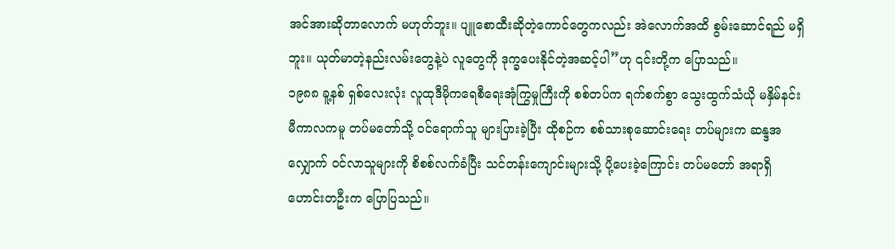အင်အားဆိုတာလောက် မဟုတ်ဘူး။ ပျူစောထီးဆိုတဲ့ကောင်တွေကလည်း အဲလောက်အထိ စွမ်းဆောင်ရည် မရှိဘူး။ ယုတ်မာတဲ့နည်းလမ်းတွေနဲ့ပဲ လူတွေကို ဒုက္ခပေးနိုင်တဲ့အဆင့်ပါ”ဟု ၎င်းတို့က ပြောသည်။
၁၉၈၈ ခူ့နစ် ရှစ်လေးလုံး လူထုဒီမိုကရေစီရေးအုံကြွမှုကြီးကို စစ်တပ်က ရက်စက်စွာ သွေးထွက်သံယို မနှိမ်နင်းမီကာလကမူ တပ်မတော်သို့ ဝင်ရောက်သူ များပြားခဲ့ပြီး ထိုစဉ်က စစ်သားစုဆောင်းရေး တပ်များက ဆန္ဒအလျှောက် ဝင်လာသူများကို စိစစ်လက်ခံပြီး သင်တန်းကျောင်းများသို့ ပို့ပေးခဲ့ကြောင်း တပ်မတော် အရာရှိဟောင်းတဦးက ပြောပြသည်။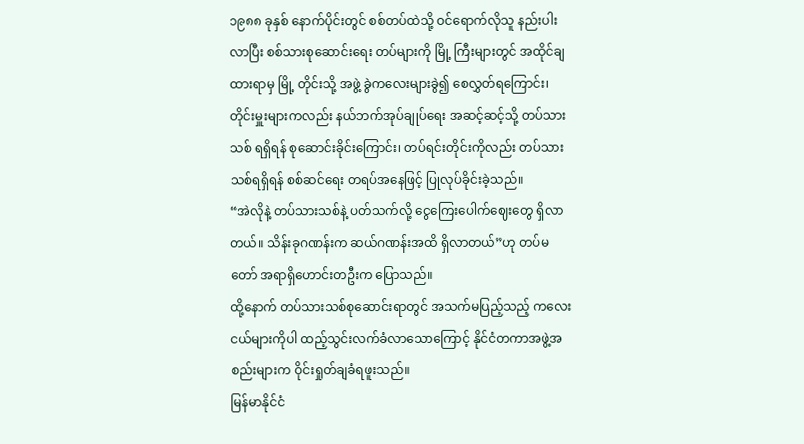၁၉၈၈ ခုနှစ် နောက်ပိုင်းတွင် စစ်တပ်ထဲသို့ ဝင်ရောက်လိုသူ နည်းပါးလာပြီး စစ်သားစုဆောင်းရေး တပ်များကို မြို့ ကြီးများတွင် အထိုင်ချထားရာမှ မြို့ တိုင်းသို့ အဖွဲ့ ခွဲကလေးများခွဲ၍ စေလွှတ်ရကြောင်း၊ တိုင်းမှူးများကလည်း နယ်ဘက်အုပ်ချုပ်ရေး အဆင့်ဆင့်သို့ တပ်သားသစ် ရရှိရန် စုဆောင်းခိုင်းကြောင်း၊ တပ်ရင်းတိုင်းကိုလည်း တပ်သားသစ်ရရှိရန် စစ်ဆင်ရေး တရပ်အနေဖြင့် ပြုလုပ်ခိုင်းခဲ့သည်။
“အဲလိုနဲ့ တပ်သားသစ်နဲ့ ပတ်သက်လို့ ငွေကြေးပေါက်ဈေးတွေ ရှိလာတယ်။ သိန်းခုဂဏန်းက ဆယ်ဂဏန်းအထိ ရှိလာတယ်”ဟု တပ်မတော် အရာရှိဟောင်းတဦးက ပြောသည်။
ထို့နောက် တပ်သားသစ်စုဆောင်းရာတွင် အသက်မပြည့်သည့် ကလေးငယ်များကိုပါ ထည့်သွင်းလက်ခံလာသောကြောင့် နိုင်ငံတကာအဖွဲ့အစည်းများက ဝိုင်းရှုတ်ချခံရဖူးသည်။
မြန်မာနိုင်ငံ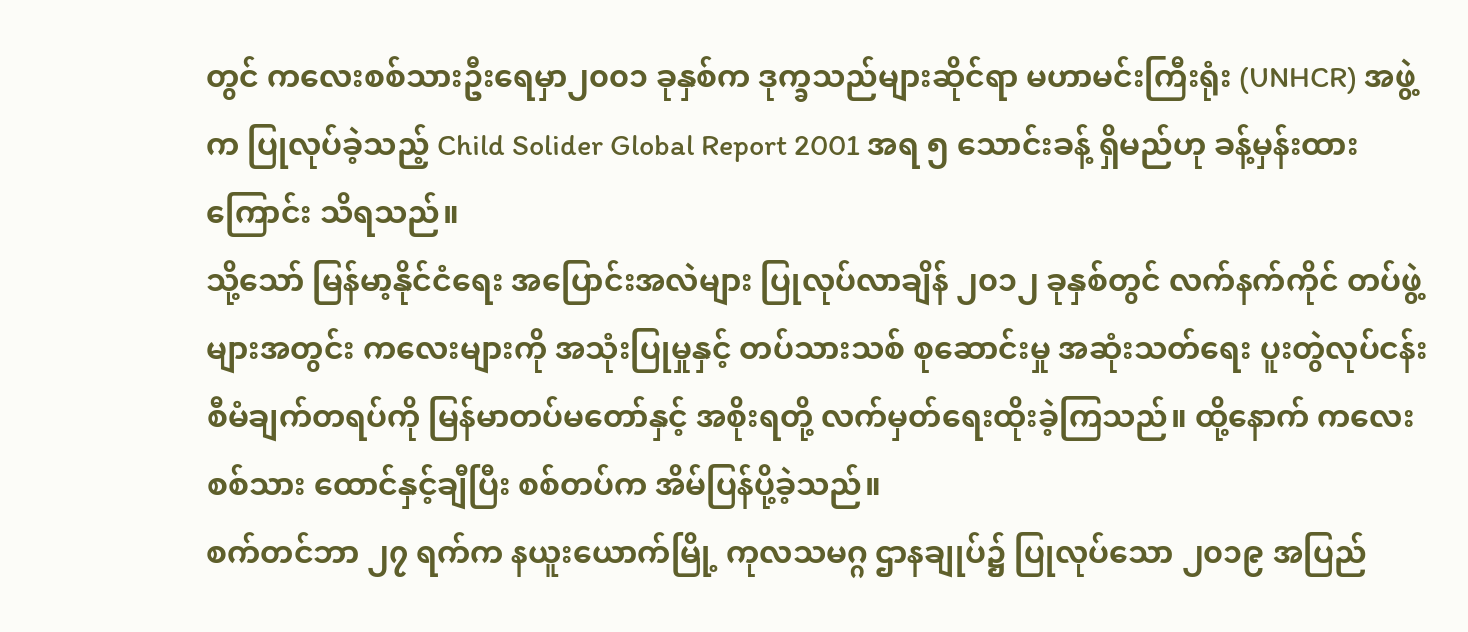တွင် ကလေးစစ်သားဦးရေမှာ၂၀၀၁ ခုနှစ်က ဒုက္ခသည်များဆိုင်ရာ မဟာမင်းကြီးရုံး (UNHCR) အဖွဲ့က ပြုလုပ်ခဲ့သည့် Child Solider Global Report 2001 အရ ၅ သောင်းခန့် ရှိမည်ဟု ခန့်မှန်းထားကြောင်း သိရသည်။
သို့သော် မြန်မာ့နိုင်ငံရေး အပြောင်းအလဲများ ပြုလုပ်လာချိန် ၂၀၁၂ ခုနှစ်တွင် လက်နက်ကိုင် တပ်ဖွဲ့များအတွင်း ကလေးများကို အသုံးပြုမှုနှင့် တပ်သားသစ် စုဆောင်းမှု အဆုံးသတ်ရေး ပူးတွဲလုပ်ငန်း စီမံချက်တရပ်ကို မြန်မာတပ်မတော်နှင့် အစိုးရတို့ လက်မှတ်ရေးထိုးခဲ့ကြသည်။ ထို့နောက် ကလေးစစ်သား ထောင်နှင့်ချီပြီး စစ်တပ်က အိမ်ပြန်ပို့ခဲ့သည်။
စက်တင်ဘာ ၂၇ ရက်က နယူးယောက်မြို့ ကုလသမဂ္ဂ ဌာနချုပ်၌ ပြုလုပ်သော ၂၀၁၉ အပြည်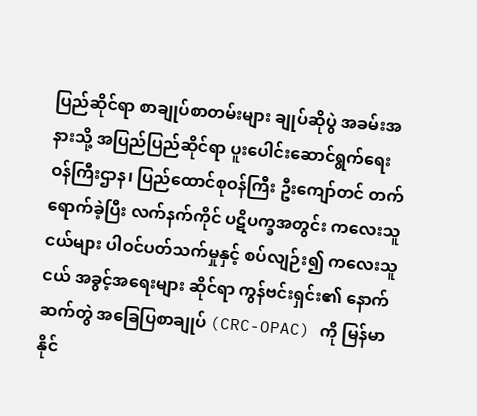ပြည်ဆိုင်ရာ စာချုပ်စာတမ်းများ ချုပ်ဆိုပွဲ အခမ်းအနားသို့ အပြည်ပြည်ဆိုင်ရာ ပူးပေါင်းဆောင်ရွက်ရေး ဝန်ကြီးဌာန၊ ပြည်ထောင်စုဝန်ကြီး ဦးကျော်တင် တက်ရောက်ခဲ့ပြီး လက်နက်ကိုင် ပဋိပက္ခအတွင်း ကလေးသူငယ်များ ပါဝင်ပတ်သက်မှုနှင့် စပ်လျဉ်း၍ ကလေးသူငယ် အခွင့်အရေးများ ဆိုင်ရာ ကွန်ဗင်းရှင်း၏ နောက်ဆက်တွဲ အခြေပြစာချုပ် (CRC-OPAC) ကို မြန်မာနိုင်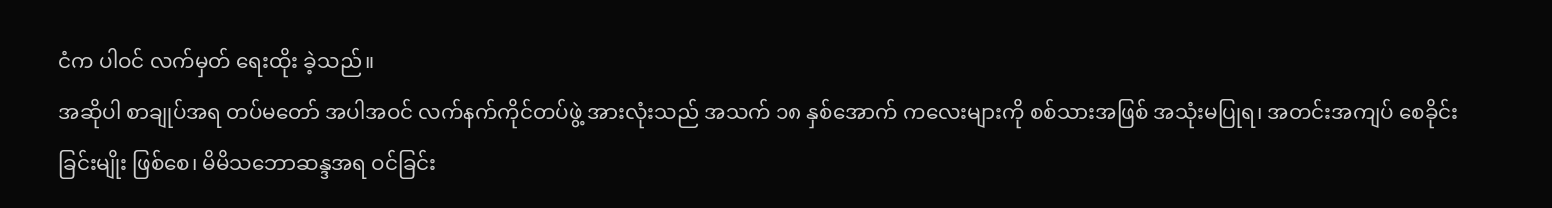ငံက ပါဝင် လက်မှတ် ရေးထိုး ခဲ့သည်။
အဆိုပါ စာချုပ်အရ တပ်မတော် အပါအဝင် လက်နက်ကိုင်တပ်ဖွဲ့ အားလုံးသည် အသက် ၁၈ နှစ်အောက် ကလေးများကို စစ်သားအဖြစ် အသုံးမပြုရ၊ အတင်းအကျပ် စေခိုင်းခြင်းမျိုး ဖြစ်စေ၊ မိမိသဘောဆန္ဒအရ ဝင်ခြင်း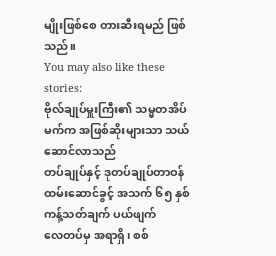မျိုးဖြစ်စေ တားဆီးရမည် ဖြစ်သည်။
You may also like these stories:
ဗိုလ်ချုပ်မှူးကြီး၏ သမ္မတအိပ်မက်က အဖြစ်ဆိုးများသာ သယ်ဆောင်လာသည်
တပ်ချုပ်နှင့် ဒုတပ်ချုပ်တာဝန်ထမ်းဆောင်ခွင့် အသက် ၆၅ နှစ် ကန့်သတ်ချက် ပယ်ဖျက်
လေတပ်မှ အရာရှိ၊ စစ်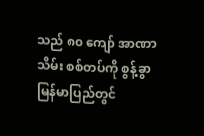သည် ၈၀ ကျော် အာဏာသိမ်း စစ်တပ်ကို စွန့်ခွာ
မြန်မာပြည်တွင်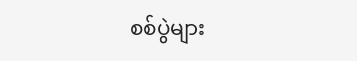စစ်ပွဲများ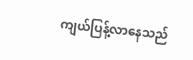ကျယ်ပြန့်လာနေသည်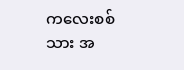ကလေးစစ်သား အ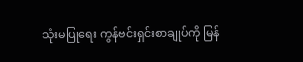သုံးမပြုရေး ကွန်ဗင်းရှင်းစာချုပ်ကို မြန်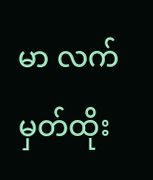မာ လက်မှတ်ထိုး